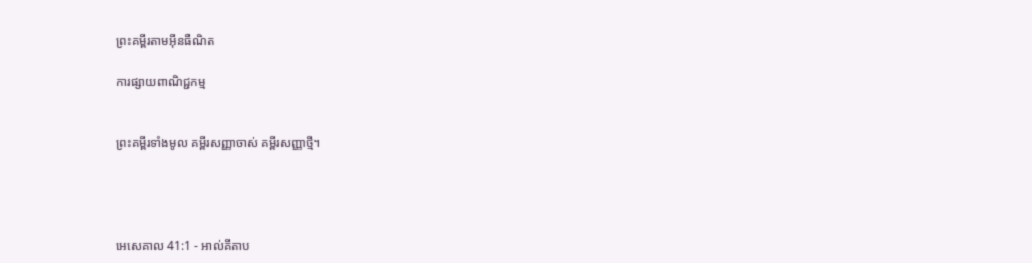ព្រះគម្ពីរតាមអ៊ីនធឺណិត

ការផ្សាយពាណិជ្ជកម្ម


ព្រះគម្ពីរទាំងមូល គម្ពីរសញ្ញាចាស់ គម្ពីរសញ្ញាថ្មី។




អេ‌សេ‌គាល 41:1 - អាល់គីតាប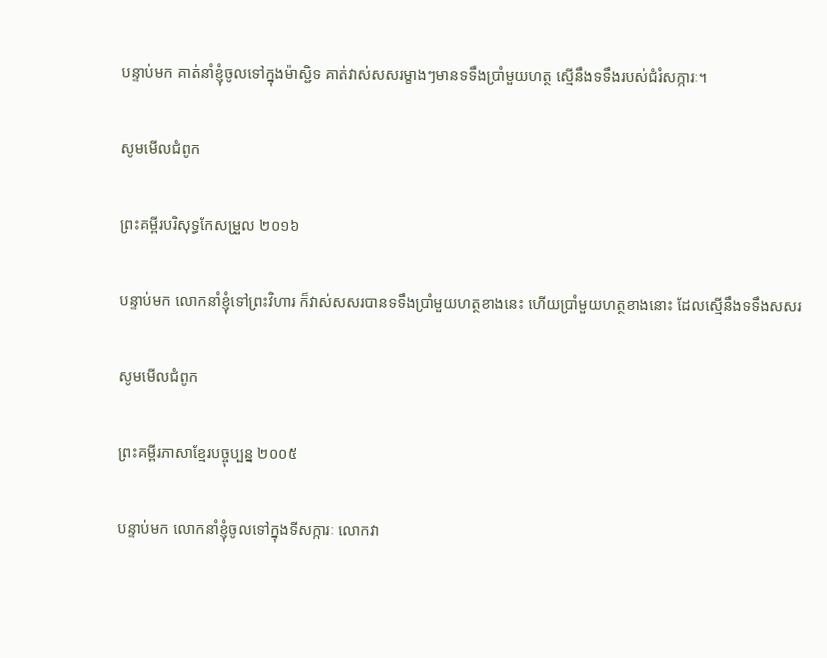បន្ទាប់មក គាត់នាំខ្ញុំចូលទៅក្នុងម៉ាស្ជិទ គាត់វាស់សសរម្ខាងៗមានទទឹងប្រាំមួយហត្ថ ស្មើនឹងទទឹងរបស់ជំរំសក្ការៈ។

សូមមើលជំពូក

ព្រះគម្ពីរបរិសុទ្ធកែសម្រួល ២០១៦

បន្ទាប់មក លោកនាំខ្ញុំទៅព្រះ‌វិហារ ក៏វាស់សសរបានទទឹងប្រាំមួយហត្ថខាងនេះ ហើយប្រាំមួយហត្ថខាងនោះ ដែលស្មើនឹងទទឹងសសរ

សូមមើលជំពូក

ព្រះគម្ពីរភាសាខ្មែរបច្ចុប្បន្ន ២០០៥

បន្ទាប់មក លោកនាំខ្ញុំចូលទៅក្នុងទីសក្ការៈ លោកវា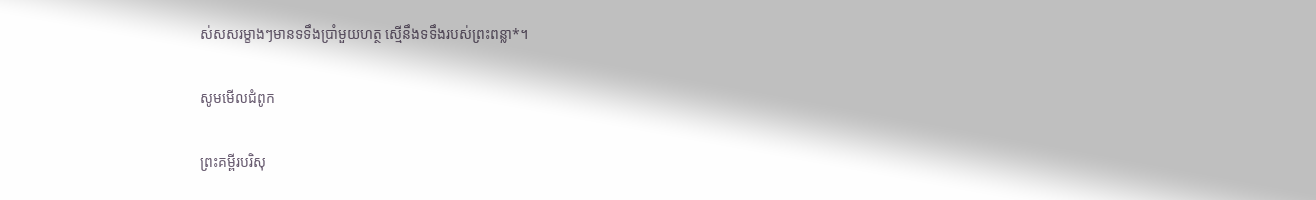ស់សសរម្ខាងៗមានទទឹងប្រាំមួយហត្ថ ស្មើនឹងទទឹងរបស់ព្រះ‌ពន្លា*។

សូមមើលជំពូក

ព្រះគម្ពីរបរិសុ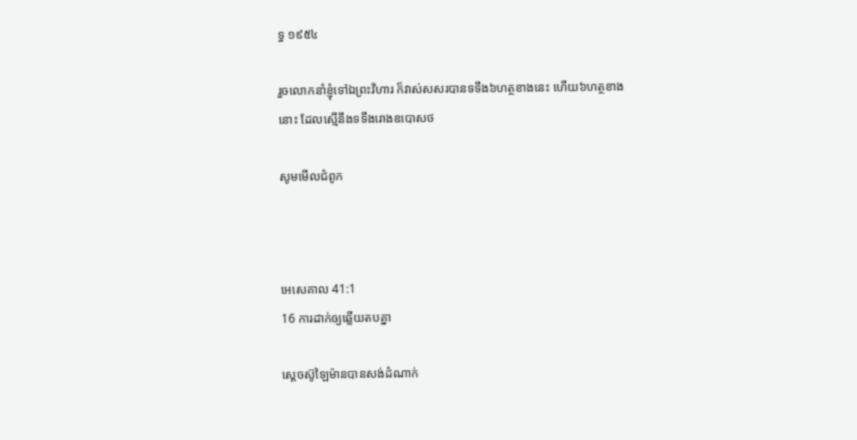ទ្ធ ១៩៥៤

រួចលោកនាំខ្ញុំទៅឯព្រះ‌វិហារ ក៏វាស់សសរបានទទឹង៦ហត្ថខាងនេះ ហើយ៦ហត្ថខាងនោះ ដែលស្មើនឹងទទឹងរោងឧបោសថ

សូមមើលជំពូក



អេ‌សេ‌គាល 41:1
16 ការដាក់ឲ្យឆ្លើយតបគ្នា

ស្តេចស៊ូឡៃ‌ម៉ានបានសង់ដំណាក់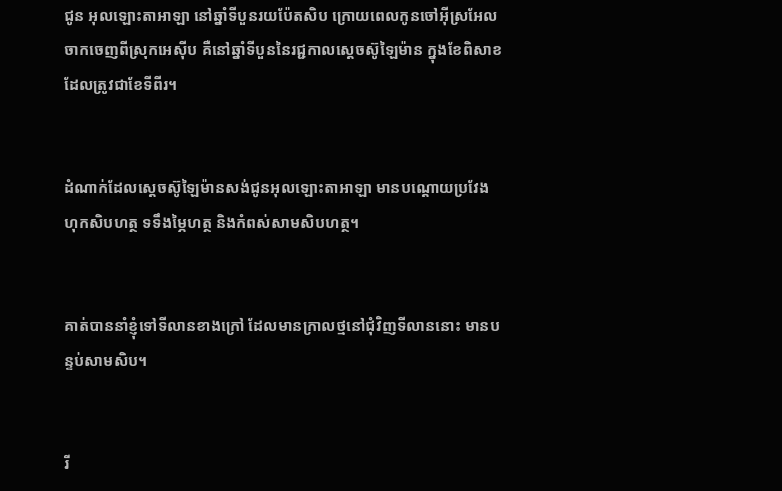ជូន អុលឡោះ‌តាអាឡា នៅឆ្នាំទីបួន‌រយ‌ប៉ែត‌សិប ក្រោយពេលកូនចៅអ៊ីស្រ‌អែលចាកចេញពីស្រុកអេស៊ីប គឺនៅឆ្នាំទីបួននៃរជ្ជកាលស្តេចស៊ូឡៃ‌ម៉ាន ក្នុងខែពិសាខដែលត្រូវជាខែទីពីរ។


ដំណាក់ដែលស្តេចស៊ូឡៃ‌ម៉ានសង់ជូនអុលឡោះ‌តាអាឡា មានបណ្តោយប្រវែងហុក‌សិបហត្ថ ទទឹងម្ភៃហត្ថ និងកំពស់សាម‌សិបហត្ថ។


គាត់បាននាំខ្ញុំទៅទី‌លានខាងក្រៅ ដែលមានក្រាលថ្មនៅជុំ‌វិញទី‌លាននោះ មានបន្ទប់សាម‌សិប។


រី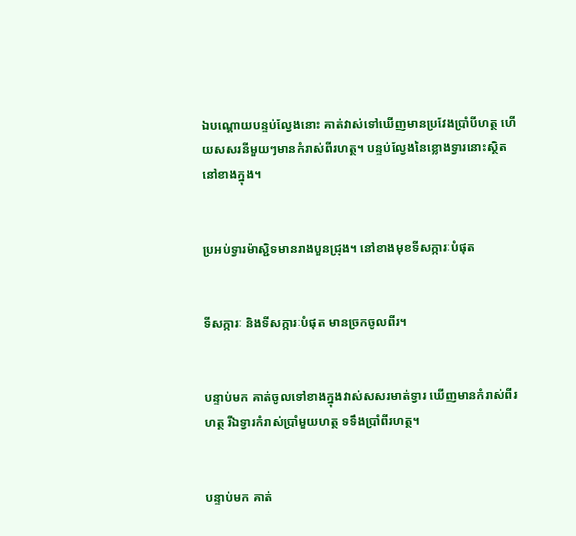ឯបណ្ដោយបន្ទប់ល្វែងនោះ គាត់វាស់ទៅឃើញមានប្រវែងប្រាំបីហត្ថ ហើយសសរនីមួយៗមានកំរាស់ពីរហត្ថ។ បន្ទប់ល្វែងនៃខ្លោងទ្វារនោះស្ថិតនៅខាងក្នុង។


ប្រអប់ទ្វារម៉ាស្ជិទមានរាងបួនជ្រុង។ នៅខាងមុខទី‌សក្ការៈបំផុត


ទី‌សក្ការៈ និងទី‌សក្ការៈបំផុត មានច្រកចូលពីរ។


បន្ទាប់មក គាត់ចូលទៅខាងក្នុងវាស់សសរមាត់ទ្វារ ឃើញមានកំរាស់ពីរហត្ថ រីឯទ្វារកំរាស់ប្រាំមួយហត្ថ ទទឹងប្រាំ‌ពីរហត្ថ។


បន្ទាប់មក គាត់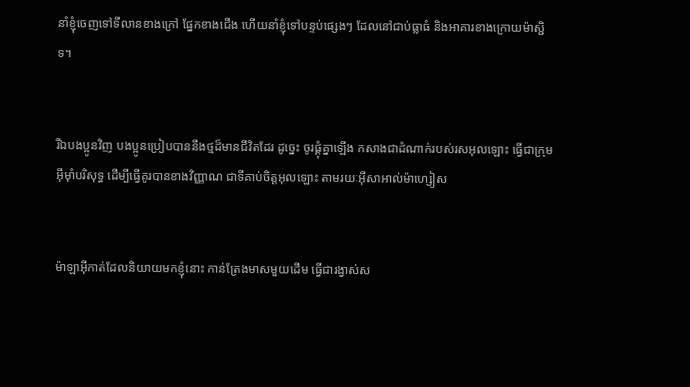នាំខ្ញុំចេញទៅទី‌លានខាងក្រៅ ផ្នែកខាងជើង ហើយនាំខ្ញុំទៅបន្ទប់ផ្សេងៗ ដែលនៅជាប់ធ្លាធំ និងអាគារខាងក្រោយម៉ាស្ជិទ។


រីឯបងប្អូនវិញ បងប្អូនប្រៀបបាននឹងថ្មដ៏មានជីវិតដែរ ដូច្នេះ ចូរផ្គុំគ្នាឡើង កសាងជាដំណាក់របស់រស‌អុលឡោះ ធ្វើជាក្រុមអ៊ីមុាំបរិសុទ្ធ ដើម្បីធ្វើគូរបានខាងវិញ្ញាណ ជាទីគាប់ចិត្តអុលឡោះ តាមរយៈអ៊ីសា‌អាល់ម៉ា‌ហ្សៀស


ម៉ាឡា‌អ៊ីកាត់ដែលនិយាយមកខ្ញុំនោះ កាន់ត្រែងមាសមួយដើម ធ្វើជារង្វាស់ស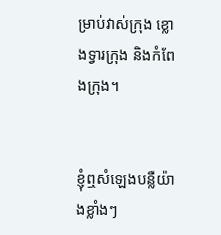ម្រាប់វាស់ក្រុង ខ្លោងទ្វារក្រុង និងកំពែងក្រុង។


ខ្ញុំឮសំឡេងបន្លឺយ៉ាងខ្លាំងៗ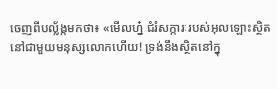ចេញពីបល្ល័ង្កមកថា៖ «មើលហ្ន៎ ជំរំ‌សក្ការៈរបស់អុលឡោះស្ថិតនៅជាមួយមនុស្សលោកហើយ! ទ្រង់នឹងស្ថិតនៅក្នុ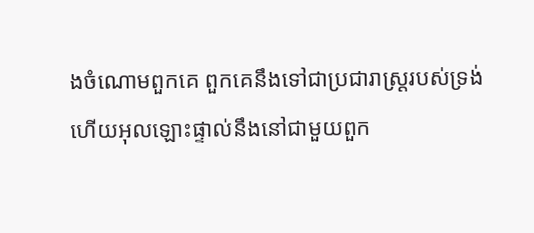ងចំណោមពួកគេ ពួកគេនឹងទៅជាប្រជា‌រាស្ដ្ររបស់ទ្រង់ ហើយអុលឡោះផ្ទាល់នឹងនៅជាមួយពួក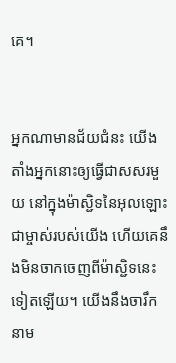គេ។


អ្នកណាមានជ័យ‌ជំនះ យើងតាំងអ្នកនោះឲ្យធ្វើជាសសរមួយ នៅក្នុងម៉ាស្ជិទនៃអុលឡោះជាម្ចាស់របស់យើង ហើយគេនឹងមិនចាកចេញពីម៉ាស្ជិទនេះទៀតឡើយ។ យើងនឹងចារឹកនាម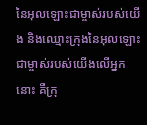នៃអុលឡោះជាម្ចាស់របស់យើង និងឈ្មោះក្រុងនៃអុលឡោះជាម្ចាស់របស់យើងលើអ្នកនោះ គឺក្រុ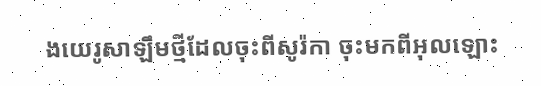ងយេរូសា‌ឡឹមថ្មីដែលចុះពីសូរ៉កា ចុះមកពីអុលឡោះ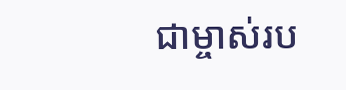ជាម្ចាស់រប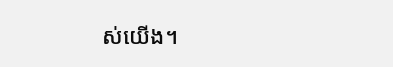ស់យើង។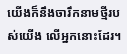យើងក៏នឹងចារឹកនាមថ្មីរបស់យើង លើអ្នកនោះដែរ។